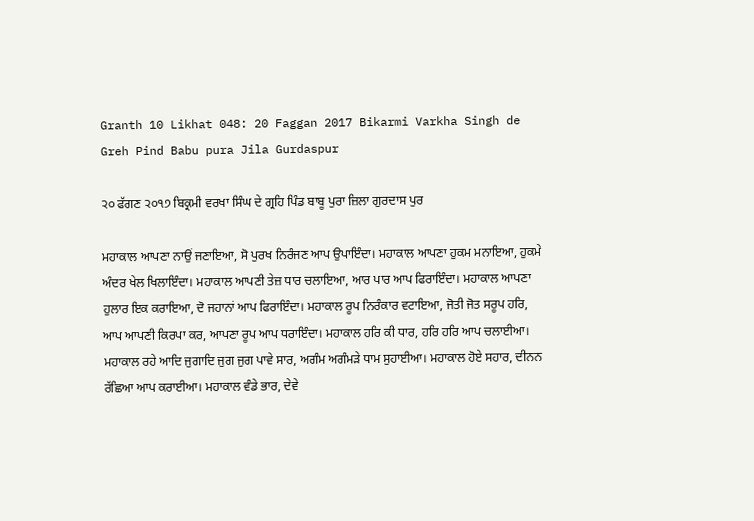Granth 10 Likhat 048: 20 Faggan 2017 Bikarmi Varkha Singh de Greh Pind Babu pura Jila Gurdaspur

੨੦ ਫੱਗਣ ੨੦੧੭ ਬਿਕ੍ਰਮੀ ਵਰਖਾ ਸਿੰਘ ਦੇ ਗ੍ਰਹਿ ਪਿੰਡ ਬਾਬੂ ਪੁਰਾ ਜ਼ਿਲਾ ਗੁਰਦਾਸ ਪੁਰ

ਮਹਾਕਾਲ ਆਪਣਾ ਨਾਉਂ ਜਣਾਇਆ, ਸੋ ਪੁਰਖ ਨਿਰੰਜਣ ਆਪ ਉਪਾਇੰਦਾ। ਮਹਾਕਾਲ ਆਪਣਾ ਹੁਕਮ ਮਨਾਇਆ, ਹੁਕਮੇ ਅੰਦਰ ਖੇਲ ਖਿਲਾਇੰਦਾ। ਮਹਾਕਾਲ ਆਪਣੀ ਤੇਜ਼ ਧਾਰ ਚਲਾਇਆ, ਆਰ ਪਾਰ ਆਪ ਫਿਰਾਇੰਦਾ। ਮਹਾਕਾਲ ਆਪਣਾ ਹੁਲਾਰ ਇਕ ਕਰਾਇਆ, ਦੋ ਜਹਾਨਾਂ ਆਪ ਫਿਰਾਇੰਦਾ। ਮਹਾਕਾਲ ਰੂਪ ਨਿਰੰਕਾਰ ਵਟਾਇਆ, ਜੋਤੀ ਜੋਤ ਸਰੂਪ ਹਰਿ, ਆਪ ਆਪਣੀ ਕਿਰਪਾ ਕਰ, ਆਪਣਾ ਰੂਪ ਆਪ ਧਰਾਇੰਦਾ। ਮਹਾਕਾਲ ਹਰਿ ਕੀ ਧਾਰ, ਹਰਿ ਹਰਿ ਆਪ ਚਲਾਈਆ। ਮਹਾਕਾਲ ਰਹੇ ਆਦਿ ਜੁਗਾਦਿ ਜੁਗ ਜੁਗ ਪਾਵੇ ਸਾਰ, ਅਗੰਮ ਅਗੰਮੜੇ ਧਾਮ ਸੁਹਾਈਆ। ਮਹਾਕਾਲ ਹੋਏ ਸਹਾਰ, ਦੀਨਨ ਰੱਛਿਆ ਆਪ ਕਰਾਈਆ। ਮਹਾਕਾਲ ਵੰਡੇ ਭਾਰ, ਦੇਵੇ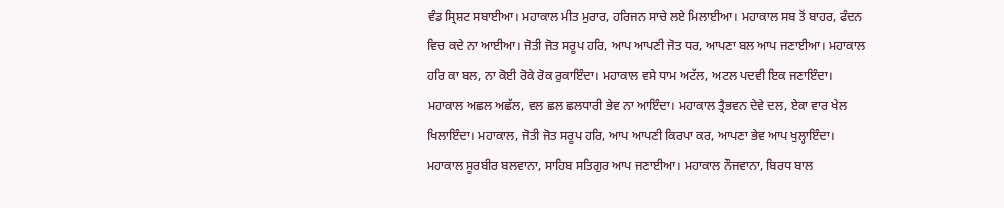ਵੰਡ ਸ੍ਰਿਸ਼ਟ ਸਬਾਈਆ। ਮਹਾਕਾਲ ਮੀਤ ਮੁਰਾਰ, ਹਰਿਜਨ ਸਾਚੇ ਲਏ ਮਿਲਾਈਆ। ਮਹਾਕਾਲ ਸਬ ਤੋਂ ਬਾਹਰ, ਫੰਦਨ ਵਿਚ ਕਦੇ ਨਾ ਆਈਆ। ਜੋਤੀ ਜੋਤ ਸਰੂਪ ਹਰਿ, ਆਪ ਆਪਣੀ ਜੋਤ ਧਰ, ਆਪਣਾ ਬਲ ਆਪ ਜਣਾਈਆ। ਮਹਾਕਾਲ ਹਰਿ ਕਾ ਬਲ, ਨਾ ਕੋਈ ਰੋਕੇ ਰੋਕ ਰੁਕਾਇੰਦਾ। ਮਹਾਕਾਲ ਵਸੇ ਧਾਮ ਅਟੱਲ, ਅਟਲ ਪਦਵੀ ਇਕ ਜਣਾਇੰਦਾ। ਮਹਾਕਾਲ ਅਛਲ ਅਛੱਲ, ਵਲ ਛਲ ਛਲਧਾਰੀ ਭੇਵ ਨਾ ਆਇੰਦਾ। ਮਹਾਕਾਲ ਤ੍ਰੈਭਵਨ ਦੇਵੇ ਦਲ, ਏਕਾ ਵਾਰ ਖੇਲ ਖਿਲਾਇੰਦਾ। ਮਹਾਕਾਲ, ਜੋਤੀ ਜੋਤ ਸਰੂਪ ਹਰਿ, ਆਪ ਆਪਣੀ ਕਿਰਪਾ ਕਰ, ਆਪਣਾ ਭੇਵ ਆਪ ਖੁਲ੍ਹਾਇੰਦਾ। ਮਹਾਕਾਲ ਸੂਰਬੀਰ ਬਲਵਾਨਾ, ਸਾਹਿਬ ਸਤਿਗੁਰ ਆਪ ਜਣਾਈਆ। ਮਹਾਕਾਲ ਨੌਜਵਾਨਾ, ਬਿਰਧ ਬਾਲ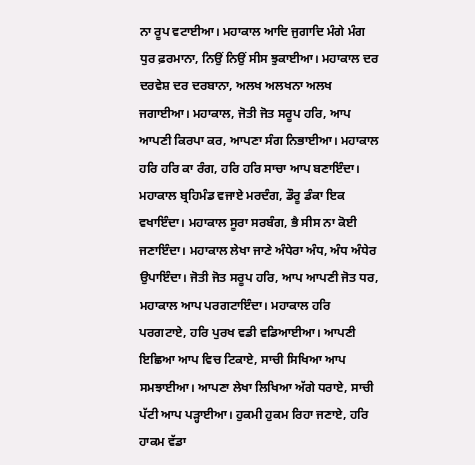ਨਾ ਰੂਪ ਵਟਾਈਆ। ਮਹਾਕਾਲ ਆਦਿ ਜੁਗਾਦਿ ਮੰਗੇ ਮੰਗ ਧੁਰ ਫ਼ਰਮਾਨਾ, ਨਿਉਂ ਨਿਉਂ ਸੀਸ ਝੁਕਾਈਆ। ਮਹਾਕਾਲ ਦਰ ਦਰਵੇਸ਼ ਦਰ ਦਰਬਾਨਾ, ਅਲਖ ਅਲਖਨਾ ਅਲਖ ਜਗਾਈਆ। ਮਹਾਕਾਲ, ਜੋਤੀ ਜੋਤ ਸਰੂਪ ਹਰਿ, ਆਪ ਆਪਣੀ ਕਿਰਪਾ ਕਰ, ਆਪਣਾ ਸੰਗ ਨਿਭਾਈਆ। ਮਹਾਕਾਲ ਹਰਿ ਹਰਿ ਕਾ ਰੰਗ, ਹਰਿ ਹਰਿ ਸਾਚਾ ਆਪ ਬਣਾਇੰਦਾ। ਮਹਾਕਾਲ ਬ੍ਰਹਿਮੰਡ ਵਜਾਏ ਮਰਦੰਗ, ਡੌਰੂ ਡੰਕਾ ਇਕ ਵਖਾਇੰਦਾ। ਮਹਾਕਾਲ ਸੂਰਾ ਸਰਬੰਗ, ਭੈ ਸੀਸ ਨਾ ਕੋਈ ਜਣਾਇੰਦਾ। ਮਹਾਕਾਲ ਲੇਖਾ ਜਾਣੇ ਅੰਧੇਰਾ ਅੰਧ, ਅੰਧ ਅੰਧੇਰ ਉਪਾਇੰਦਾ। ਜੋਤੀ ਜੋਤ ਸਰੂਪ ਹਰਿ, ਆਪ ਆਪਣੀ ਜੋਤ ਧਰ, ਮਹਾਕਾਲ ਆਪ ਪਰਗਟਾਇੰਦਾ। ਮਹਾਕਾਲ ਹਰਿ ਪਰਗਟਾਏ, ਹਰਿ ਪੁਰਖ ਵਡੀ ਵਡਿਆਈਆ। ਆਪਣੀ ਇਛਿਆ ਆਪ ਵਿਚ ਟਿਕਾਏ, ਸਾਚੀ ਸਿਖਿਆ ਆਪ ਸਮਝਾਈਆ। ਆਪਣਾ ਲੇਖਾ ਲਿਖਿਆ ਅੱਗੇ ਧਰਾਏ, ਸਾਚੀ ਪੱਟੀ ਆਪ ਪੜ੍ਹਾਈਆ। ਹੁਕਮੀ ਹੁਕਮ ਰਿਹਾ ਜਣਾਏ, ਹਰਿ ਹਾਕਮ ਵੱਡਾ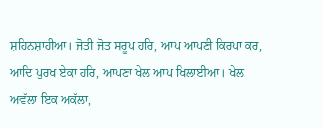ਸ਼ਹਿਨਸ਼ਾਹੀਆ। ਜੋਤੀ ਜੋਤ ਸਰੂਪ ਹਰਿ, ਆਪ ਆਪਣੀ ਕਿਰਪਾ ਕਰ, ਆਦਿ ਪੁਰਖ ਏਕਾ ਹਰਿ, ਆਪਣਾ ਖੇਲ ਆਪ ਖਿਲਾਈਆ। ਖੇਲ ਅਵੱਲਾ ਇਕ ਅਕੱਲਾ,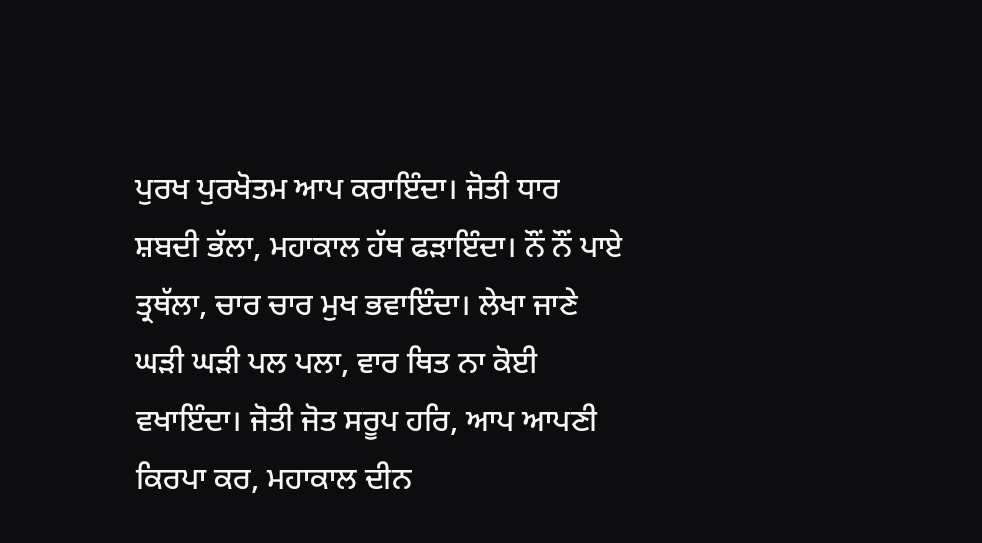ਪੁਰਖ ਪੁਰਖੋਤਮ ਆਪ ਕਰਾਇੰਦਾ। ਜੋਤੀ ਧਾਰ ਸ਼ਬਦੀ ਭੱਲਾ, ਮਹਾਕਾਲ ਹੱਥ ਫੜਾਇੰਦਾ। ਨੌਂ ਨੌਂ ਪਾਏ ਤ੍ਰਥੱਲਾ, ਚਾਰ ਚਾਰ ਮੁਖ ਭਵਾਇੰਦਾ। ਲੇਖਾ ਜਾਣੇ ਘੜੀ ਘੜੀ ਪਲ ਪਲਾ, ਵਾਰ ਥਿਤ ਨਾ ਕੋਈ ਵਖਾਇੰਦਾ। ਜੋਤੀ ਜੋਤ ਸਰੂਪ ਹਰਿ, ਆਪ ਆਪਣੀ ਕਿਰਪਾ ਕਰ, ਮਹਾਕਾਲ ਦੀਨ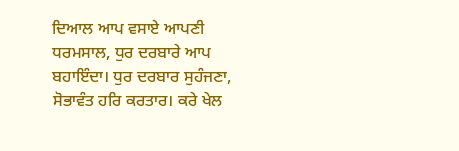ਦਿਆਲ ਆਪ ਵਸਾਏ ਆਪਣੀ ਧਰਮਸਾਲ, ਧੁਰ ਦਰਬਾਰੇ ਆਪ ਬਹਾਇੰਦਾ। ਧੁਰ ਦਰਬਾਰ ਸੁਹੰਜਣਾ, ਸੋਭਾਵੰਤ ਹਰਿ ਕਰਤਾਰ। ਕਰੇ ਖੇਲ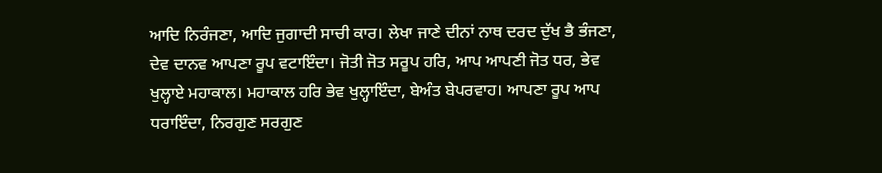ਆਦਿ ਨਿਰੰਜਣਾ, ਆਦਿ ਜੁਗਾਦੀ ਸਾਚੀ ਕਾਰ। ਲੇਖਾ ਜਾਣੇ ਦੀਨਾਂ ਨਾਥ ਦਰਦ ਦੁੱਖ ਭੈ ਭੰਜਣਾ, ਦੇਵ ਦਾਨਵ ਆਪਣਾ ਰੂਪ ਵਟਾਇੰਦਾ। ਜੋਤੀ ਜੋਤ ਸਰੂਪ ਹਰਿ, ਆਪ ਆਪਣੀ ਜੋਤ ਧਰ, ਭੇਵ ਖੁਲ੍ਹਾਏ ਮਹਾਕਾਲ। ਮਹਾਕਾਲ ਹਰਿ ਭੇਵ ਖੁਲ੍ਹਾਇੰਦਾ, ਬੇਅੰਤ ਬੇਪਰਵਾਹ। ਆਪਣਾ ਰੂਪ ਆਪ ਧਰਾਇੰਦਾ, ਨਿਰਗੁਣ ਸਰਗੁਣ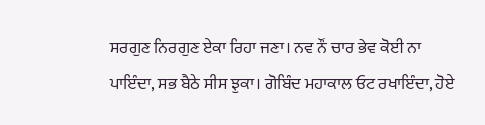ਸਰਗੁਣ ਨਿਰਗੁਣ ਏਕਾ ਰਿਹਾ ਜਣਾ। ਨਵ ਨੌਂ ਚਾਰ ਭੇਵ ਕੋਈ ਨਾ ਪਾਇੰਦਾ, ਸਭ ਬੈਠੇ ਸੀਸ ਝੁਕਾ। ਗੋਬਿੰਦ ਮਹਾਕਾਲ ਓਟ ਰਖਾਇੰਦਾ, ਹੋਏ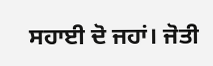ਸਹਾਈ ਦੋ ਜਹਾਂ। ਜੋਤੀ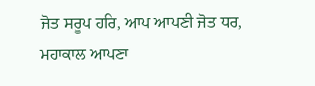ਜੋਤ ਸਰੂਪ ਹਰਿ, ਆਪ ਆਪਣੀ ਜੋਤ ਧਰ, ਮਹਾਕਾਲ ਆਪਣਾ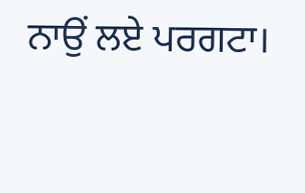ਨਾਉਂ ਲਏ ਪਰਗਟਾ।